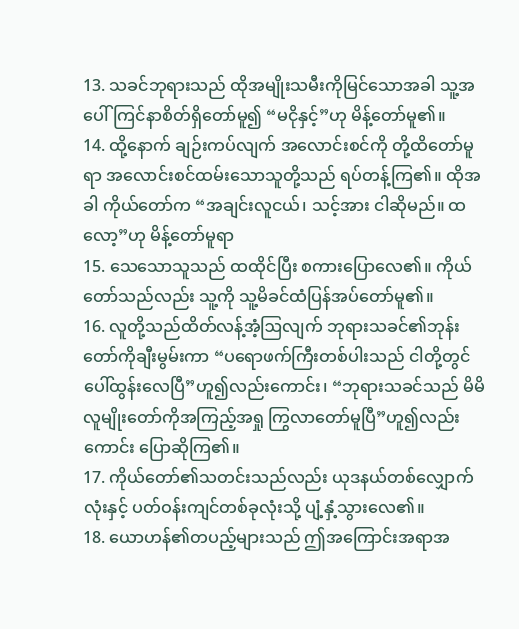13. သခင်ဘုရားသည် ထိုအမျိုးသမီးကိုမြင်သောအခါ သူ့အပေါ်ကြင်နာစိတ်ရှိတော်မူ၍ “မငိုနှင့်”ဟု မိန့်တော်မူ၏။
14. ထို့နောက် ချဉ်းကပ်လျက် အလောင်းစင်ကို တို့ထိတော်မူရာ အလောင်းစင်ထမ်းသောသူတို့သည် ရပ်တန့်ကြ၏။ ထိုအခါ ကိုယ်တော်က “အချင်းလူငယ်၊ သင့်အား ငါဆိုမည်။ ထလော့”ဟု မိန့်တော်မူရာ
15. သေသောသူသည် ထထိုင်ပြီး စကားပြောလေ၏။ ကိုယ်တော်သည်လည်း သူ့ကို သူ့မိခင်ထံပြန်အပ်တော်မူ၏။
16. လူတို့သည်ထိတ်လန့်အံ့ဩလျက် ဘုရားသခင်၏ဘုန်းတော်ကိုချီးမွမ်းကာ “ပရောဖက်ကြီးတစ်ပါးသည် ငါတို့တွင် ပေါ်ထွန်းလေပြီ”ဟူ၍လည်းကောင်း၊ “ဘုရားသခင်သည် မိမိလူမျိုးတော်ကိုအကြည့်အရှု ကြွလာတော်မူပြီ”ဟူ၍လည်းကောင်း ပြောဆိုကြ၏။
17. ကိုယ်တော်၏သတင်းသည်လည်း ယုဒနယ်တစ်လျှောက်လုံးနှင့် ပတ်ဝန်းကျင်တစ်ခုလုံးသို့ ပျံ့နှံ့သွားလေ၏။
18. ယောဟန်၏တပည့်များသည် ဤအကြောင်းအရာအ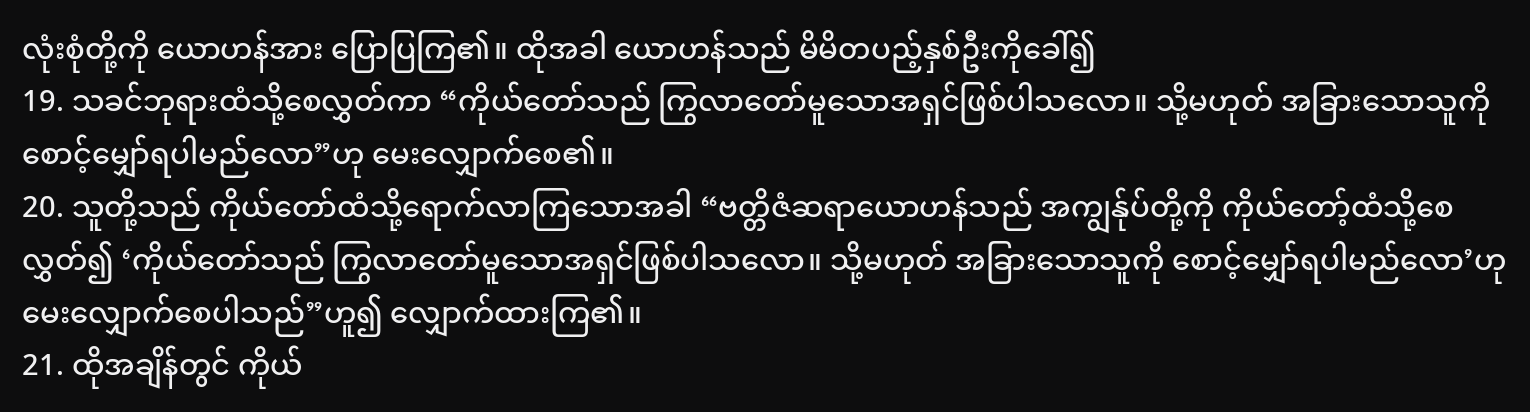လုံးစုံတို့ကို ယောဟန်အား ပြောပြကြ၏။ ထိုအခါ ယောဟန်သည် မိမိတပည့်နှစ်ဦးကိုခေါ်၍
19. သခင်ဘုရားထံသို့စေလွှတ်ကာ “ကိုယ်တော်သည် ကြွလာတော်မူသောအရှင်ဖြစ်ပါသလော။ သို့မဟုတ် အခြားသောသူကို စောင့်မျှော်ရပါမည်လော”ဟု မေးလျှောက်စေ၏။
20. သူတို့သည် ကိုယ်တော်ထံသို့ရောက်လာကြသောအခါ “ဗတ္တိဇံဆရာယောဟန်သည် အကျွန်ုပ်တို့ကို ကိုယ်တော့်ထံသို့စေလွှတ်၍ ‘ကိုယ်တော်သည် ကြွလာတော်မူသောအရှင်ဖြစ်ပါသလော။ သို့မဟုတ် အခြားသောသူကို စောင့်မျှော်ရပါမည်လော’ဟု မေးလျှောက်စေပါသည်”ဟူ၍ လျှောက်ထားကြ၏။
21. ထိုအချိန်တွင် ကိုယ်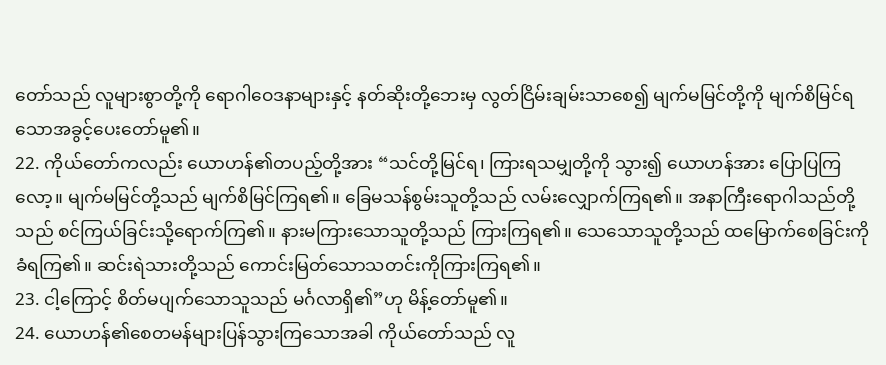တော်သည် လူများစွာတို့ကို ရောဂါဝေဒနာများနှင့် နတ်ဆိုးတို့ဘေးမှ လွတ်ငြိမ်းချမ်းသာစေ၍ မျက်မမြင်တို့ကို မျက်စိမြင်ရသောအခွင့်ပေးတော်မူ၏။
22. ကိုယ်တော်ကလည်း ယောဟန်၏တပည့်တို့အား “သင်တို့မြင်ရ၊ ကြားရသမျှတို့ကို သွား၍ ယောဟန်အား ပြောပြကြလော့။ မျက်မမြင်တို့သည် မျက်စိမြင်ကြရ၏။ ခြေမသန်စွမ်းသူတို့သည် လမ်းလျှောက်ကြရ၏။ အနာကြီးရောဂါသည်တို့သည် စင်ကြယ်ခြင်းသို့ရောက်ကြ၏။ နားမကြားသောသူတို့သည် ကြားကြရ၏။ သေသောသူတို့သည် ထမြောက်စေခြင်းကိုခံရကြ၏။ ဆင်းရဲသားတို့သည် ကောင်းမြတ်သောသတင်းကိုကြားကြရ၏။
23. ငါ့ကြောင့် စိတ်မပျက်သောသူသည် မင်္ဂလာရှိ၏”ဟု မိန့်တော်မူ၏။
24. ယောဟန်၏စေတမန်များပြန်သွားကြသောအခါ ကိုယ်တော်သည် လူ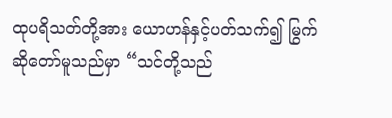ထုပရိသတ်တို့အား ယောဟန်နှင့်ပတ်သက်၍ မြွက်ဆိုတော်မူသည်မှာ “သင်တို့သည်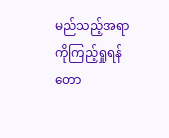မည်သည့်အရာကိုကြည့်ရှုရန် တော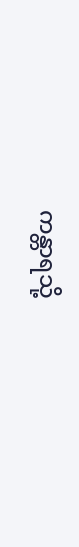ကန္တာရသို့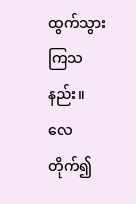ထွက်သွားကြသနည်း။ လေတိုက်၍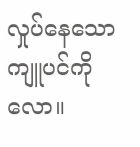လှုပ်နေသော ကျူပင်ကိုလော။